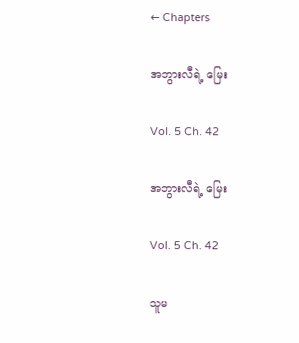← Chapters

အဘွားလီရဲ့ မြေး

Vol. 5 Ch. 42

အဘွားလီရဲ့ မြေး

Vol. 5 Ch. 42

သူမ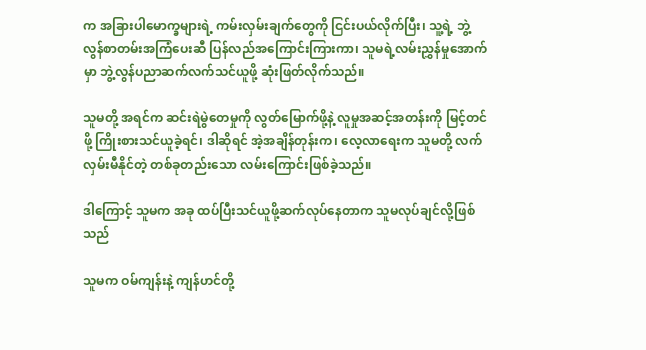က အခြားပါမောက္ခများရဲ့ ကမ်းလှမ်းချက်တွေကို ငြင်းပယ်လိုက်ပြီး၊ သူ့ရဲ့ ဘွဲ့လွန်စာတမ်းအကြံပေးဆီ ပြန်လည်အကြောင်းကြားကာ၊ သူမရဲ့လမ်းညွှန်မှုအောက်မှာ ဘွဲ့လွန်ပညာဆက်လက်သင်ယူဖို့ ဆုံးဖြတ်လိုက်သည်။

သူမတို့ အရင်က ဆင်းရဲမွဲတေမှုကို လွတ်မြောက်ဖို့နဲ့ လူမှုအဆင့်အတန်းကို မြင့်တင်ဖို့ ကြိုးစားသင်ယူခဲ့ရင်၊ ဒါဆိုရင် အဲ့အချိန်တုန်းက၊ လေ့လာရေးက သူမတို့ လက်လှမ်းမီနိုင်တဲ့ တစ်ခုတည်းသော လမ်းကြောင်းဖြစ်ခဲ့သည်။

ဒါကြောင့် သူမက အခု ထပ်ပြီးသင်ယူဖို့ဆက်လုပ်နေတာက သူမလုပ်ချင်လို့ဖြစ်သည်

သူမက ဝမ်ကျန်းနဲ့ ကျန်ဟင်တို့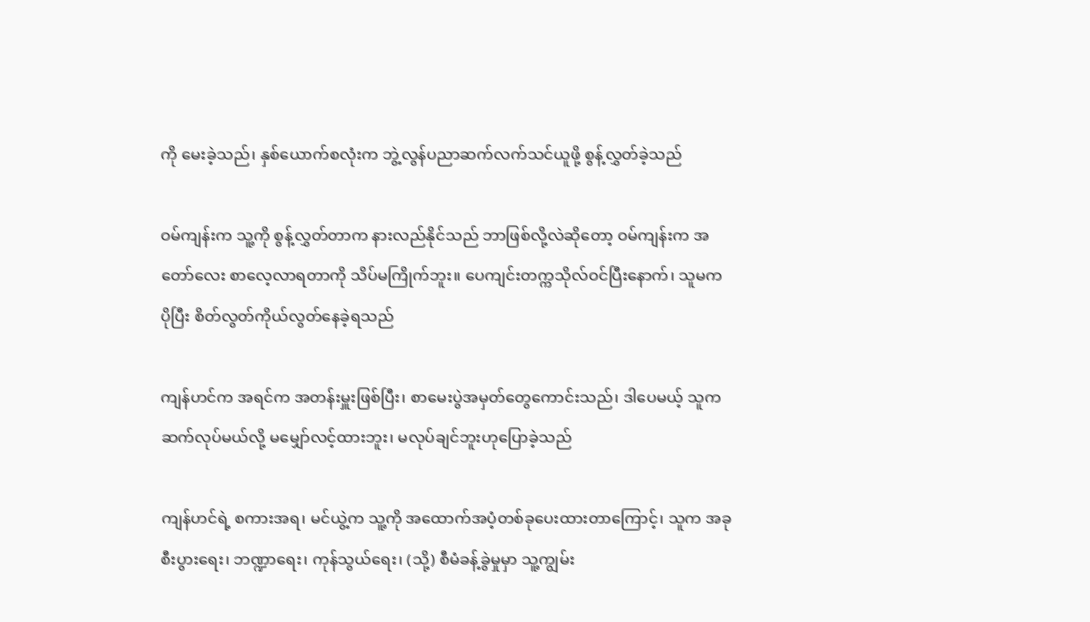ကို မေးခဲ့သည်၊ နှစ်ယောက်စလုံးက ဘွဲ့လွန်ပညာဆက်လက်သင်ယူဖို့ စွန့်လွှတ်ခဲ့သည်

ဝမ်ကျန်းက သူ့ကို စွန့်လွှတ်တာက နားလည်နိုင်သည် ဘာဖြစ်လို့လဲဆိုတော့ ဝမ်ကျန်းက အတော်လေး စာလေ့လာရတာကို သိပ်မကြိုက်ဘူး။ ပေကျင်းတက္ကသိုလ်ဝင်ပြီးနောက်၊ သူမက ပိုပြီး စိတ်လွတ်ကိုယ်လွတ်နေခဲ့ရသည်

ကျန်ဟင်က အရင်က အတန်းမှူးဖြစ်ပြီး၊ စာမေးပွဲအမှတ်တွေကောင်းသည်၊ ဒါပေမယ့် သူက ဆက်လုပ်မယ်လို့ မမျှော်လင့်ထားဘူး၊ မလုပ်ချင်ဘူးဟုပြောခဲ့သည်

ကျန်ဟင်ရဲ့ စကားအရ၊ မင်ယွဲ့က သူ့ကို အထောက်အပံ့တစ်ခုပေးထားတာကြောင့်၊ သူက အခု စီးပွားရေး၊ ဘဏ္ဍာရေး၊ ကုန်သွယ်ရေး၊ (သို့) စီမံခန့်ခွဲမှုမှာ သူ့ကျွမ်း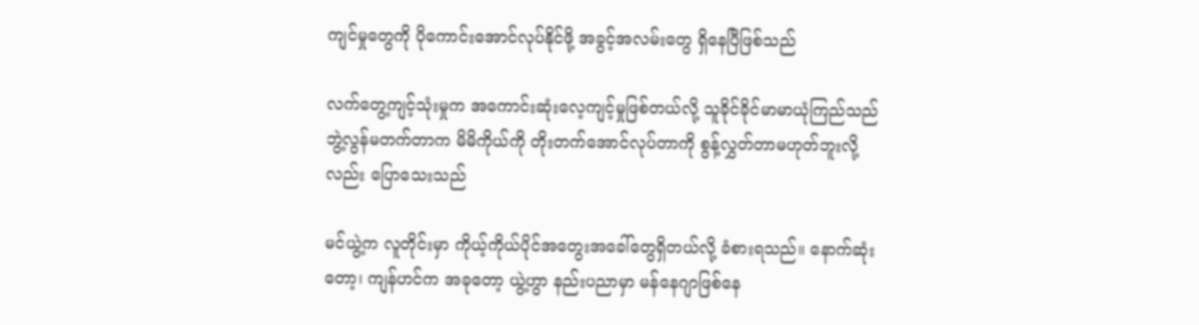ကျင်မှုတွေကို ပိုကောင်းအောင်လုပ်နိုင်ဖို့ အခွင့်အလမ်းတွေ ရှိနေပြီဖြစ်သည်

လက်တွေ့ကျင့်သုံးမှုက အကောင်းဆုံးလေ့ကျင့်မှုဖြစ်တယ်လို့ သူခိုင်ခိုင်မာမာယုံကြည်သည် ဘွဲ့လွန်မတက်တာက မိမိကိုယ်ကို တိုးတက်အောင်လုပ်တာကို စွန့်လွှတ်တာမဟုတ်ဘူးလို့လည်း ပြောသေးသည်

မင်ယွဲ့က လူတိုင်းမှာ ကိုယ့်ကိုယ်ပိုင်အတွေးအခေါ်တွေရှိတယ်လို့ ခံစားရသည်။ နောက်ဆုံးတော့၊ ကျန်ဟင်က အခုတော့ ယွဲ့ဟွာ နည်းပညာမှာ မန်နေဂျာဖြစ်နေ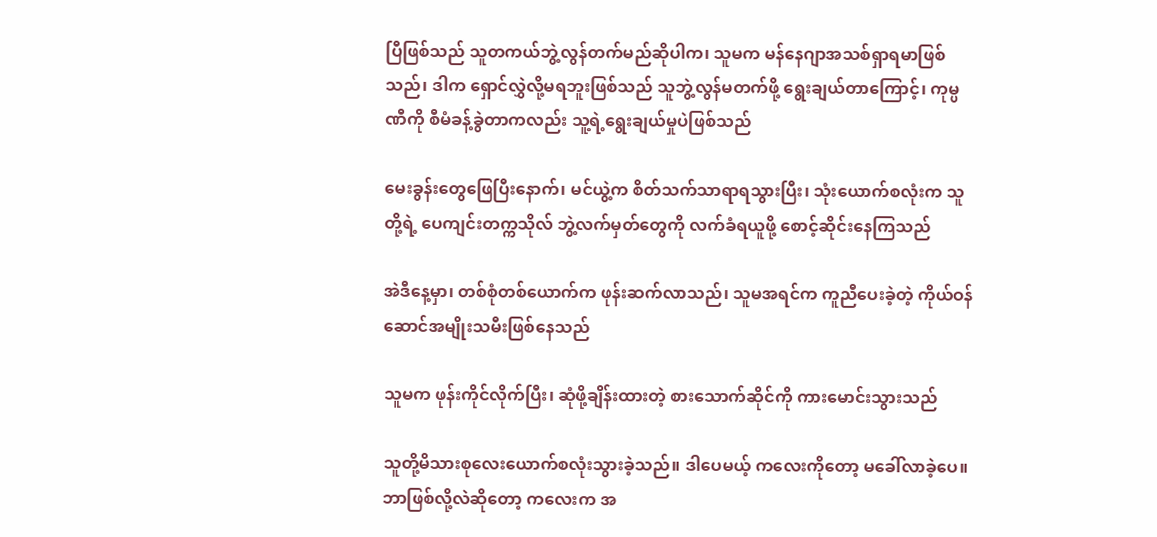ပြီဖြစ်သည် သူတကယ်ဘွဲ့လွန်တက်မည်ဆိုပါက၊ သူမက မန်နေဂျာအသစ်ရှာရမာဖြစ်သည်၊ ဒါက ရှောင်လွှဲလို့မရဘူးဖြစ်သည် သူဘွဲ့လွန်မတက်ဖို့ ရွေးချယ်တာကြောင့်၊ ကုမ္ပဏီကို စီမံခန့်ခွဲတာကလည်း သူ့ရဲ့ရွေးချယ်မှုပဲဖြစ်သည်

မေးခွန်းတွေဖြေပြီးနောက်၊ မင်ယွဲ့က စိတ်သက်သာရာရသွားပြီး၊ သုံးယောက်စလုံးက သူတို့ရဲ့ ပေကျင်းတက္ကသိုလ် ဘွဲ့လက်မှတ်တွေကို လက်ခံရယူဖို့ စောင့်ဆိုင်းနေကြသည်

အဲဒီနေ့မှာ၊ တစ်စုံတစ်ယောက်က ဖုန်းဆက်လာသည်၊ သူမအရင်က ကူညီပေးခဲ့တဲ့ ကိုယ်ဝန်ဆောင်အမျိုးသမီးဖြစ်နေသည်

သူမက ဖုန်းကိုင်လိုက်ပြီး၊ ဆုံဖို့ချိန်းထားတဲ့ စားသောက်ဆိုင်ကို ကားမောင်းသွားသည်

သူတို့မိသားစုလေးယောက်စလုံးသွားခဲ့သည်။ ဒါပေမယ့် ကလေးကိုတော့ မခေါ်လာခဲ့ပေ။ ဘာဖြစ်လို့လဲဆိုတော့ ကလေးက အ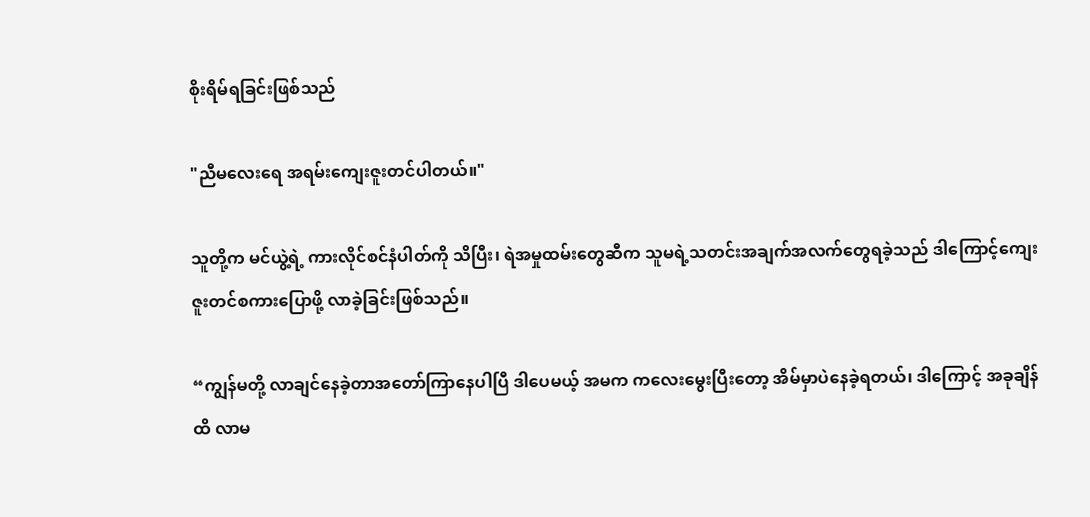စိုးရိမ်ရခြင်းဖြစ်သည်

"ညီမလေးရေ အရမ်းကျေးဇူးတင်ပါတယ်။"

သူတို့က မင်ယွဲ့ရဲ့ ကားလိုင်စင်နံပါတ်ကို သိပြီး၊ ရဲအမှုထမ်းတွေဆီက သူမရဲ့သတင်းအချက်အလက်တွေရခဲ့သည် ဒါကြောင့်ကျေးဇူးတင်စကားပြောဖို့ လာခဲ့ခြင်းဖြစ်သည်။

“ကျွန်မတို့ လာချင်နေခဲ့တာအတော်ကြာနေပါပြီ ဒါပေမယ့် အမက ကလေးမွေးပြီးတော့ အိမ်မှာပဲနေခဲ့ရတယ်၊ ဒါကြောင့် အခုချိန်ထိ လာမ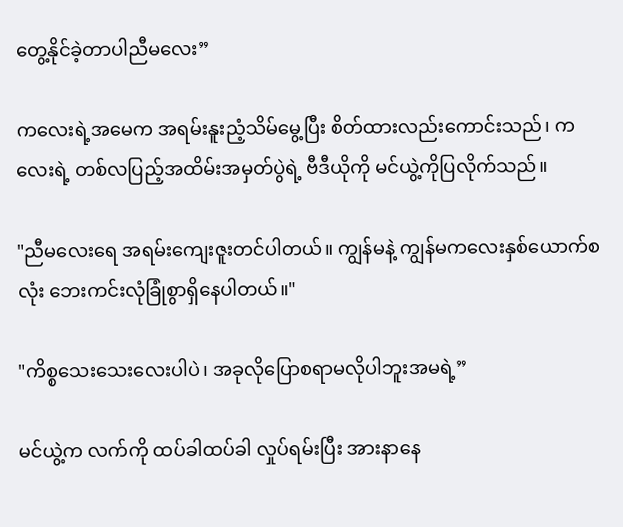တွေ့နိုင်ခဲ့တာပါညီမလေး”

ကလေးရဲ့အမေက အရမ်းနူးညံ့သိမ်မွေ့ပြီး စိတ်ထားလည်းကောင်းသည်၊ ကလေးရဲ့ တစ်လပြည့်အထိမ်းအမှတ်ပွဲရဲ့ ဗီဒီယိုကို မင်ယွဲ့ကိုပြလိုက်သည်။

"ညီမလေးရေ အရမ်းကျေးဇူးတင်ပါတယ်။ ကျွန်မနဲ့ ကျွန်မကလေးနှစ်ယောက်စလုံး ဘေးကင်းလုံခြုံစွာရှိနေပါတယ်။"

"ကိစ္စသေးသေးလေးပါပဲ၊ အခုလိုပြောစရာမလိုပါဘူးအမရဲ့”

မင်ယွဲ့က လက်ကို ထပ်ခါထပ်ခါ လှုပ်ရမ်းပြီး အားနာနေ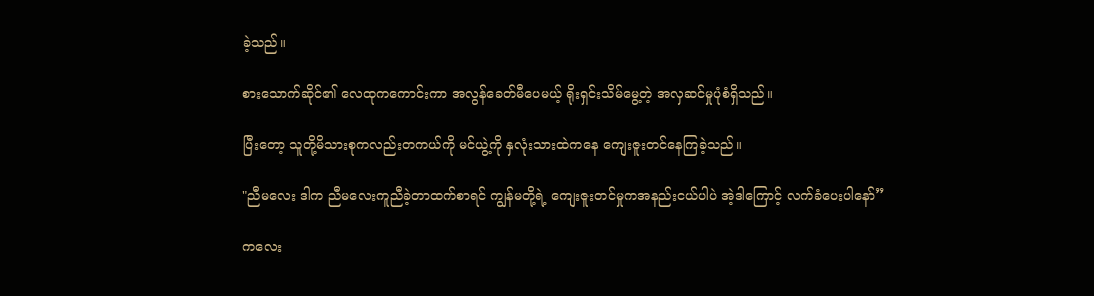ခဲ့သည်။

စားသောက်ဆိုင်၏ လေထုကကောင်းကာ အလွန်ခေတ်မီပေမယ့် ရိုးရှင်းသိမ်မွေ့တဲ့ အလှဆင်မှုပုံစံရှိသည်။

ပြီးတော့ သူတို့မိသားစုကလည်းတကယ်ကို မင်ယွဲ့ကို နှလုံးသားထဲကနေ ကျေးဇူးတင်နေကြခဲ့သည်။

"ညီမလေး ဒါက ညီမလေးကူညီခဲ့တာထက်စာရင် ကျွန်မတို့ရဲ့ ကျေးဇူးတင်မှုကအနည်းငယ်ပါပဲ အဲ့ဒါကြောင့် လက်ခံပေးပါနော်”

ကလေး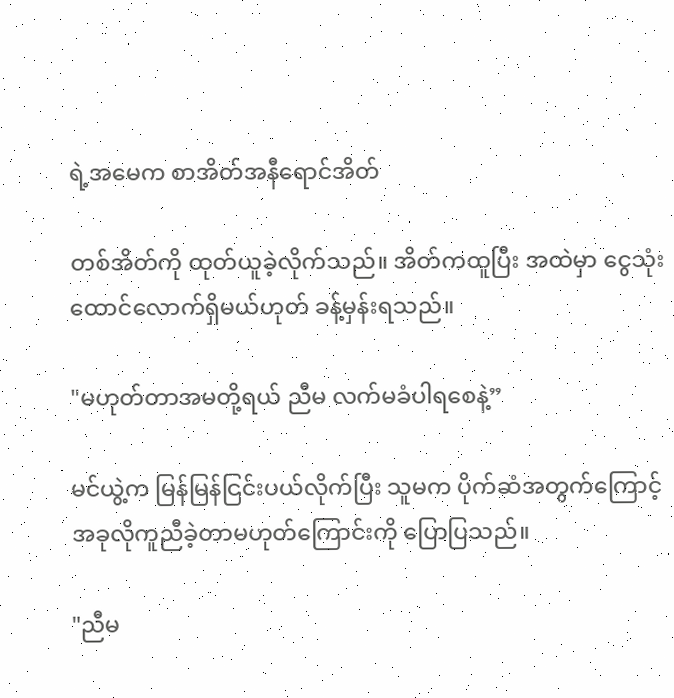ရဲ့အမေက စာအိတ်အနီရောင်အိတ်

တစ်အိတ်ကို ထုတ်ယူခဲ့လိုက်သည်။ အိတ်ကထူပြီး အထဲမှာ ငွေသုံးထောင်လောက်ရှိမယ်ဟုတ် ခန့်မှန်းရသည်။

"မဟုတ်တာအမတို့ရယ် ညီမ လက်မခံပါရစေနဲ့”

မင်ယွဲ့က မြန်မြန်ငြင်းပယ်လိုက်ပြီး သူမက ပိုက်ဆံအတွက်ကြောင့် အခုလိုကူညီခဲ့တာမဟုတ်ကြောင်းကို ပြောပြသည်။

"ညီမ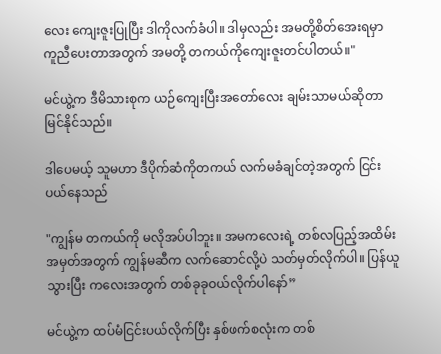လေး ကျေးဇူးပြုပြီး ဒါကိုလက်ခံပါ။ ဒါမှလည်း အမတို့စိတ်အေးရမှာ ကူညီပေးတာအတွက် အမတို့ တကယ်ကိုကျေးဇူးတင်ပါတယ်။"

မင်ယွဲ့က ဒီမိသားစုက ယဉ်ကျေးပြီးအတော်လေး ချမ်းသာမယ်ဆိုတာ မြင်နိုင်သည်။

ဒါပေမယ့် သူမဟာ ဒီပိုက်ဆံကိုတကယ် လက်မခံချင်တဲ့အတွက် ငြင်းပယ်နေသည်

"ကျွန်မ တကယ်ကို မလိုအပ်ပါဘူး။ အမကလေးရဲ့ တစ်လပြည့်အထိမ်းအမှတ်အတွက် ကျွန်မဆီက လက်ဆောင်လို့ပဲ သတ်မှတ်လိုက်ပါ။ ပြန်ယူသွားပြီး ကလေးအတွက် တစ်ခုခုဝယ်လိုက်ပါနော်”

မင်ယွဲ့က ထပ်မံငြင်းပယ်လိုက်ပြီး နှစ်ဖက်စလုံးက တစ်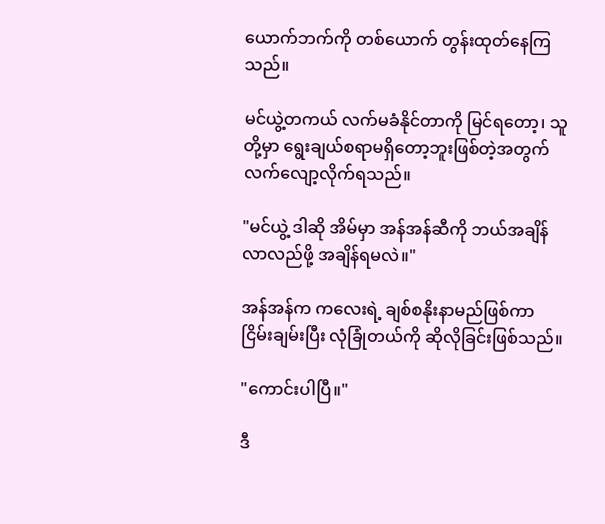ယောက်ဘက်ကို တစ်ယောက် တွန်းထုတ်နေကြသည်။

မင်ယွဲ့တကယ် လက်မခံနိုင်တာကို မြင်ရတော့၊ သူတို့မှာ ရွေးချယ်စရာမရှိတော့ဘူးဖြစ်တဲ့အတွက် လက်လျော့လိုက်ရသည်။

"မင်ယွဲ့ ဒါဆို အိမ်မှာ အန်အန်ဆီကို ဘယ်အချိန်လာလည်ဖို့ အချိန်ရမလဲ။"

အန်အန်က ကလေးရဲ့ ချစ်စနိုးနာမည်ဖြစ်ကာ ငြိမ်းချမ်းပြီး လုံခြုံတယ်ကို ဆိုလိုခြင်းဖြစ်သည်။

"ကောင်းပါပြီ။"

ဒီ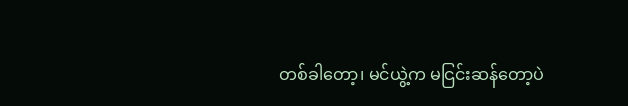တစ်ခါတော့၊ မင်ယွဲ့က မငြင်းဆန်တော့ပဲ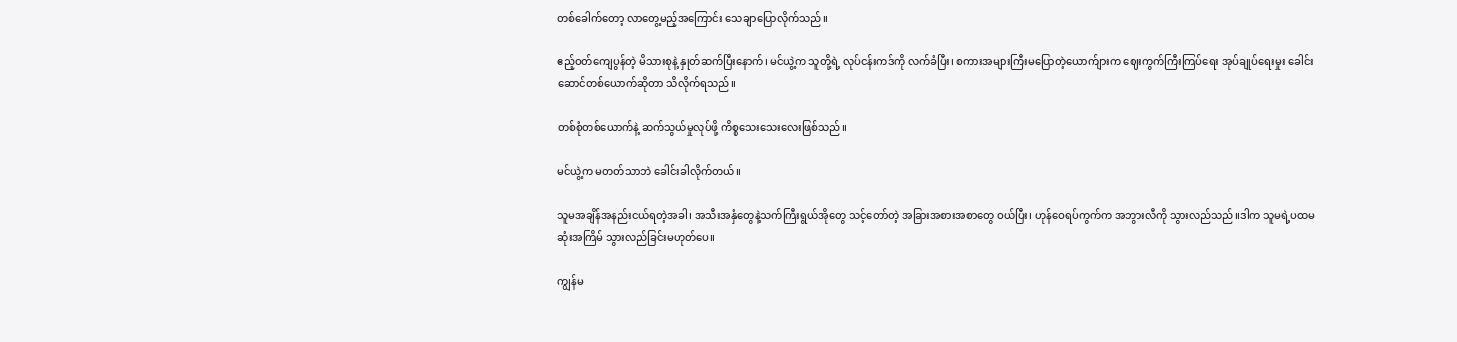တစ်ခေါက်တော့ လာတွေ့မည့်အကြောင်း သေချာပြောလိုက်သည်။

ဧည့်ဝတ်ကျေပွန်တဲ့ မိသားစုနဲ့ နှုတ်ဆက်ပြီးနောက်၊ မင်ယွဲ့က သူတို့ရဲ့ လုပ်ငန်းကဒ်ကို လက်ခံပြီး၊ စကားအများကြီးမပြောတဲ့ယောက်ျားက ဈေးကွက်ကြီးကြပ်ရေး အုပ်ချုပ်ရေးမှုး ခေါင်းဆောင်တစ်ယောက်ဆိုတာ သိလိုက်ရသည်။

တစ်စုံတစ်ယောက်နဲ့ ဆက်သွယ်မှုလုပ်ဖို့ ကိစ္စသေးသေးလေးဖြစ်သည်။

မင်ယွဲ့က မတတ်သာဘဲ ခေါင်းခါလိုက်တယ်။

သူမအချိန်အနည်းငယ်ရတဲ့အခါ၊ အသီးအနှံတွေနဲ့သက်ကြီးရွယ်‌အိုတွေ သင့်တော်တဲ့ အခြားအစားအစာတွေ ဝယ်ပြီး၊ ဟုန်ဝေရပ်ကွက်က အဘွားလီကို သွားလည်သည်။ဒါက သူမရဲ့ပထမဆုံးအကြိမ် သွားလည်ခြင်းမဟုတ်ပေ။

ကျွန်မ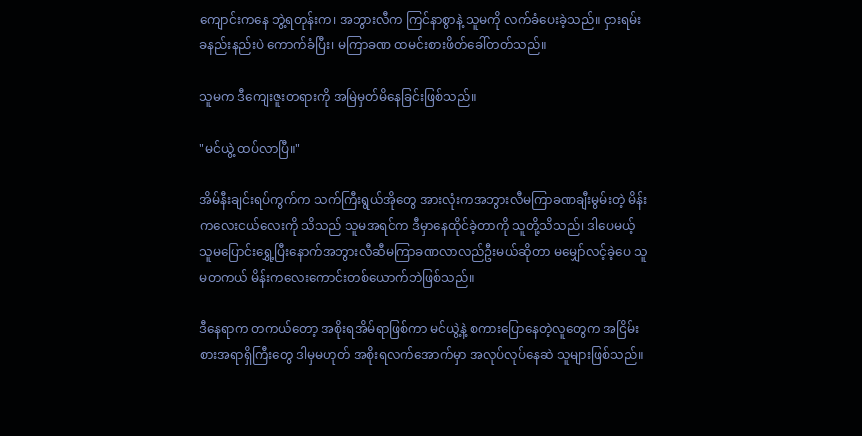ကျောင်းကနေ ဘွဲ့ရတုန်းက၊ အဘွားလီက ကြင်နာစွာနဲ့ သူမကို လက်ခံပေးခဲ့သည်။ ငှားရမ်းခနည်းနည်းပဲ ကောက်ခံပြီး၊ မကြာခဏ ထမင်းစားဖိတ်ခေါ်တတ်သည်။

သူမက ဒီကျေးဇူးတရားကို အမြဲမှတ်မိနေခြင်းဖြစ်သည်။

"မင်ယွဲ့ ထပ်လာပြီ။"

အိမ်နီးချင်းရပ်ကွက်က သက်ကြီးရွယ်အိုတွေ အားလုံးကအဘွားလီမကြာခဏချီးမွမ်းတဲ့ မိန်းကလေးငယ်လေးကို သိသည် သူမအရင်က ဒီမှာနေထိုင်ခဲ့တာကို သူတို့သိသည်၊ ဒါပေမယ့် သူမပြောင်းရွှေ့ပြီးနောက်အဘွားလီဆီမကြာခဏလာလည်ဦးမယ်ဆိုတာ မမျှော်လင့်ခဲ့ပေ သူမတကယ် မိန်းကလေးကောင်းတစ်ယောက်ဘဲဖြစ်သည်။

ဒီနေရာက တကယ်တော့ အစိုးရအိမ်ရာဖြစ်ကာ မင်ယွဲ့နဲ့ စကားပြောနေတဲ့လူတွေက အငြိမ်းစားအရာရှိကြီးတွေ ဒါမှမဟုတ် အစိုးရလက်အောက်မှာ အလုပ်လုပ်နေဆဲ သူများဖြစ်သည်။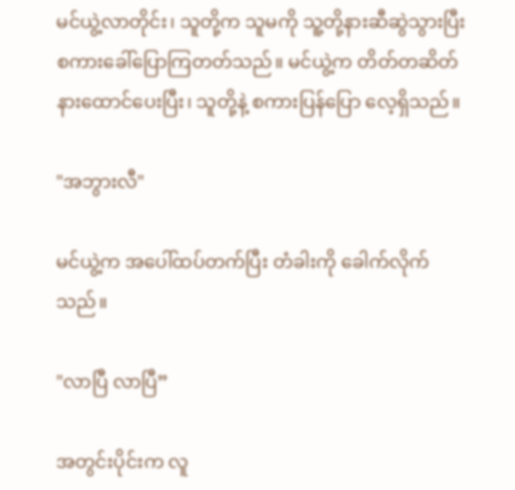မင်ယွဲ့လာတိုင်း၊ သူတို့က သူမကို သူ့တို့နားဆီဆွဲသွားပြီး စကားခေါ်ပြောကြတတ်သည်။ မင်ယွဲ့က တိတ်တဆိတ်နားထောင်ပေးပြီး၊ သူတို့နဲ့ စကားပြန်ပြော လေ့ရှိသည်။

"အဘွားလီ"

မင်ယွဲ့က အပေါ်ထပ်တက်ပြီး တံခါးကို ခေါက်လိုက်သည်။

"လာပြီ လာပြီ”

အတွင်းပိုင်းက လူ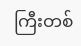ကြီးတစ်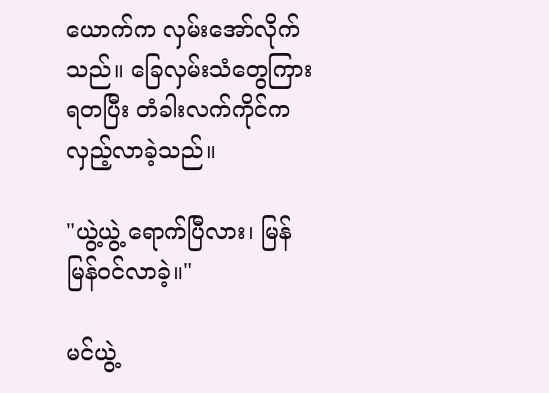ယောက်က လှမ်းအော်လိုက်သည်။ ခြေလှမ်းသံတွေကြားရတပြီး တံခါးလက်ကိုင်က လှည့်လာခဲ့သည်။

"ယွဲ့ယွဲ့ ရောက်ပြီလား၊ မြန်မြန်ဝင်လာခဲ့။"

မင်ယွဲ့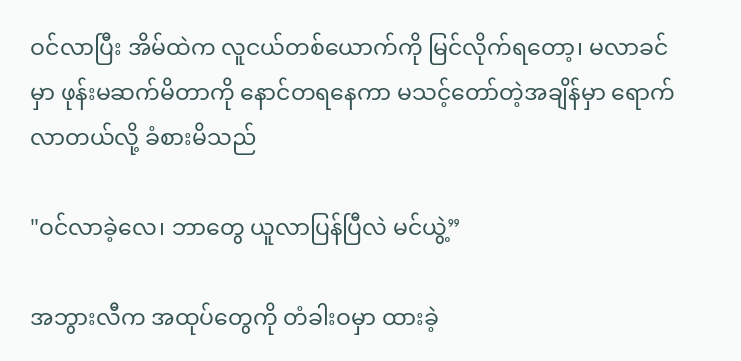ဝင်လာပြီး အိမ်ထဲက လူငယ်တစ်ယောက်ကို မြင်လိုက်ရတော့၊ မလာခင်မှာ ဖုန်းမဆက်မိတာကို နောင်တရနေကာ မသင့်တော်တဲ့အချိန်မှာ ရောက်လာတယ်လို့ ခံစားမိသည်

"ဝင်လာခဲ့လေ၊ ဘာတွေ ယူလာပြန်ပြီလဲ မင်ယွဲ့”

အဘွားလီက အထုပ်တွေကို တံခါးဝမှာ ထားခဲ့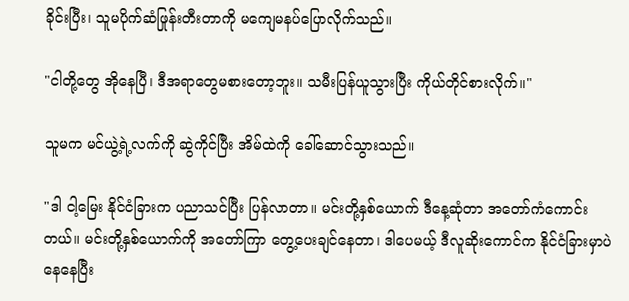ခိုင်းပြီး၊ သူမပိုက်ဆံဖြုန်းတီးတာကို မကျေမနပ်ပြောလိုက်သည်။

"ငါတို့တွေ အိုနေပြီ၊ ဒီအရာတွေမစားတော့ဘူး။ သမီးပြန်ယူသွားပြီး ကိုယ်တိုင်စားလိုက်။"

သူမက မင်ယွဲ့ရဲ့လက်ကို ဆွဲကိုင်ပြီး အိမ်ထဲကို ခေါ်ဆောင်သွားသည်။

"ဒါ ငါ့မြေး နိုင်ငံခြားက ပညာသင်ပြီး ပြန်လာတာ။ မင်းတို့နှစ်ယောက် ဒီနေ့ဆုံတာ အတော်ကံကောင်းတယ်။ မင်းတို့နှစ်ယောက်ကို အတော်ကြာ တွေ့ပေးချင်နေတာ၊ ဒါပေမယ့် ဒီလူဆိုးကောင်က နိုင်ငံခြားမှာပဲနေနေပြီး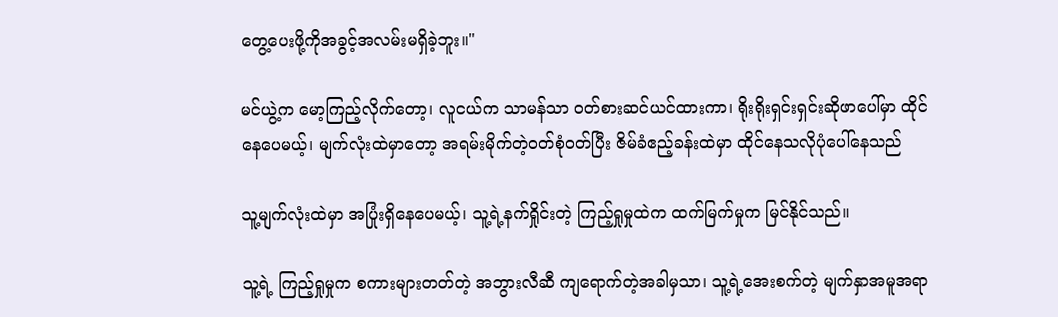တွေ့ပေးဖို့ကိုအခွင့်အလမ်းမရှိခဲ့ဘူး။"

မင်ယွဲ့က မော့ကြည့်လိုက်တော့၊ လူငယ်က သာမန်သာ ဝတ်စားဆင်ယင်ထားကာ၊ ရိုးရိုးရှင်းရှင်းဆိုဖာပေါ်မှာ ထိုင်နေပေမယ့်၊ မျက်လုံးထဲမှာတော့ အရမ်းမိုက်တဲ့ဝတ်စုံဝတ်ပြီး ဇိမ်ခံဧည့်ခန်းထဲမှာ ထိုင်နေသလိုပုံပေါ်နေသည်

သူ့မျက်လုံးထဲမှာ အပြုံးရှိနေပေမယ့်၊ သူ့ရဲ့နက်ရှိုင်းတဲ့ ကြည့်ရှုမှုထဲက ထက်မြက်မှုက မြင်နိုင်သည်။

သူ့ရဲ့ ကြည့်ရှုမှုက စကားများတတ်တဲ့ အဘွားလီဆီ ကျရောက်တဲ့အခါမှသာ၊ သူ့ရဲ့အေးစက်တဲ့ မျက်နှာအမူအရာ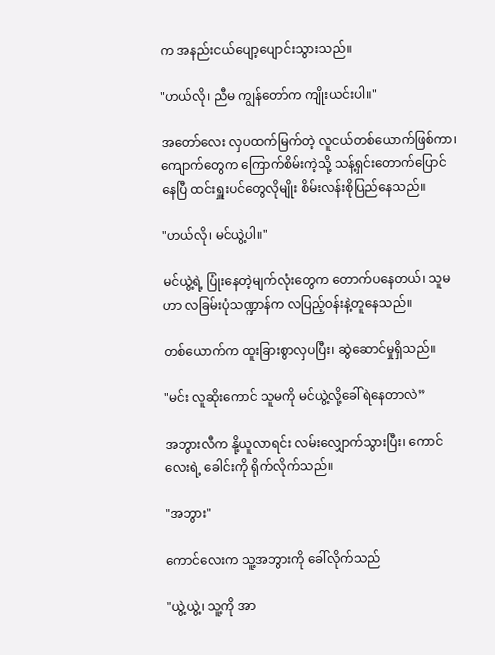က အနည်းငယ်ပျော့ပျောင်းသွားသည်။

"ဟယ်လို၊ ညီမ ကျွန်တော်က ကျိုးယင်းပါ။"

အတော်လေး လှပထက်မြက်တဲ့ လူငယ်တစ်ယောက်ဖြစ်ကာ၊ ကျောက်တွေက ကြောက်စိမ်းကဲ့သို့ သန့်ရှင်းတောက်ပြောင်နေပြီ ထင်းရှူးပင်တွေလိုမျိုး စိမ်းလန်းစိုပြည်နေသည်။

"ဟယ်လို၊ မင်ယွဲ့ပါ။"

မင်ယွဲ့ရဲ့ ပြုံးနေတဲ့မျက်လုံးတွေက တောက်ပနေတယ်၊ သူမဟာ လခြမ်းပုံသဏ္ဍာန်က လပြည့်ဝန်းနဲ့တူနေသည်။

တစ်ယောက်က ထူးခြားစွာလှပပြီး၊ ဆွဲဆောင်မှုရှိသည်။

"မင်း လူဆိုးကောင် သူမကို မင်ယွဲ့လို့ခေါ်ရဲနေတာလဲ”

အဘွားလီက နို့ယူလာရင်း လမ်းလျှောက်သွားပြီး၊ ကောင်လေးရဲ့ ခေါင်းကို ရိုက်လိုက်သည်။

"အဘွား"

ကောင်လေးက သူ့အဘွားကို ခေါ်လိုက်သည်

"ယွဲ့ယွဲ့၊ သူ့ကို အာ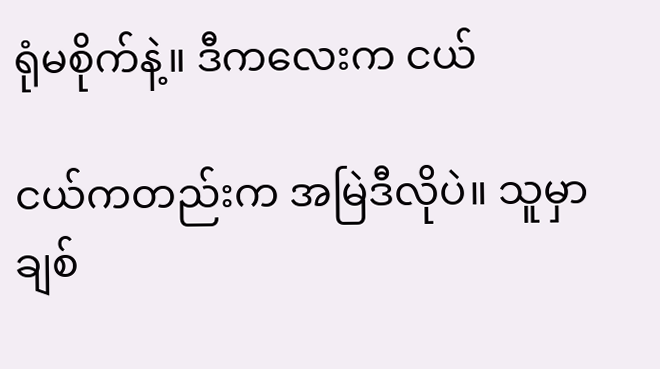ရုံမစိုက်နဲ့။ ဒီကလေးက ငယ်

ငယ်ကတည်းက အမြဲဒီလိုပဲ။ သူမှာ ချစ်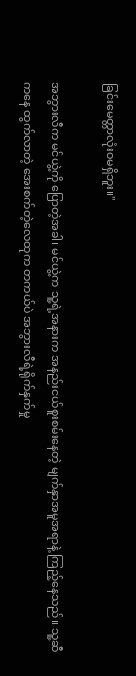ခြင်းမေတ္တာလုံးဝမရှိဘူး။"

အဘွားလီက မင်ယွဲ့ကို ပြောတဲ့အခါ၊ မင်ယွဲ့က သူ့ရဲ့အနားက အနည်းငယ်စူးစမ်းနေတဲ့ မျက်နှာအမူအရာနဲ့ ကြည့်နေသည်။ သူ့ဆီကနေ ထွက်လာတဲ့ အေးစက်တဲ့လေထုက တကယ်ပဲ အဘွားလီရဲ့ရိုက်နှက်မှု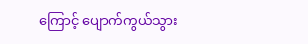ကြောင့် ပျောက်ကွယ်သွား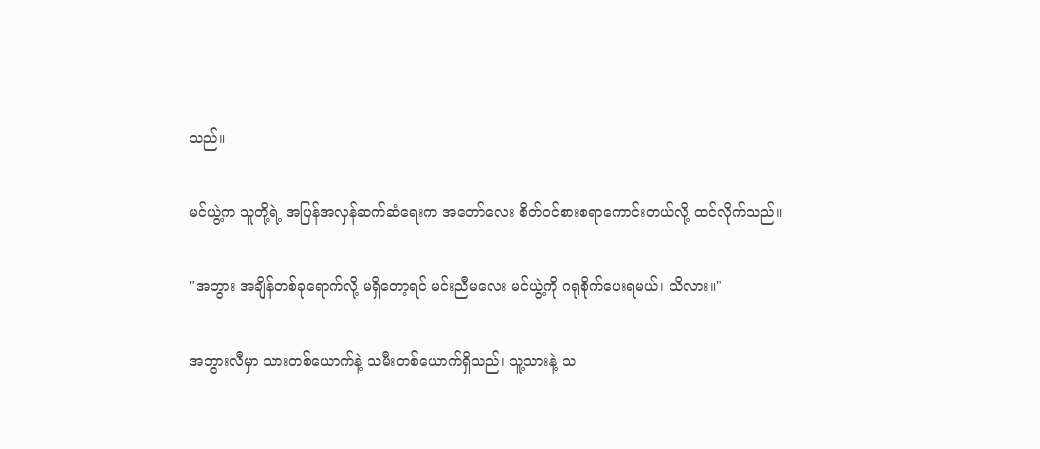သည်။

မင်ယွဲ့က သူတို့ရဲ့ အပြန်အလှန်ဆက်ဆံရေးက အတော်လေး စိတ်ဝင်စားစရာကောင်းတယ်လို့ ထင်လိုက်သည်။

"အဘွား အချိန်တစ်ခုရောက်လို့ မရှိတော့ရင် မင်းညီမလေး မင်ယွဲ့ကို ဂရုစိုက်ပေးရမယ်၊ သိလား။"

အဘွားလီမှာ သားတစ်ယောက်နဲ့ သမီးတစ်ယောက်ရှိသည်၊ သူ့သားနဲ့ သ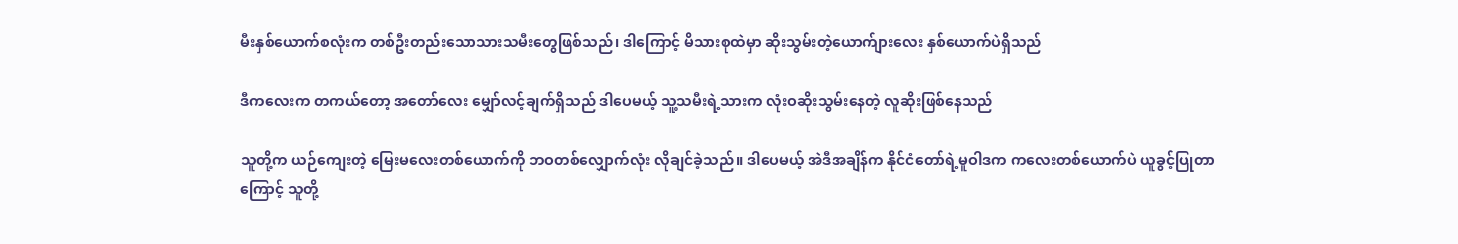မီးနှစ်ယောက်စလုံးက တစ်ဦးတည်းသောသားသမီးတွေဖြစ်သည်၊ ဒါကြောင့် မိသားစုထဲမှာ ဆိုးသွမ်းတဲ့ယောက်ျားလေး နှစ်ယောက်ပဲရှိသည်

ဒီကလေးက တကယ်တော့ အတော်လေး မျှော်လင့်ချက်ရှိသည် ဒါပေမယ့် သူ့သမီးရဲ့သားက လုံးဝဆိုးသွမ်းနေတဲ့ လူဆိုးဖြစ်နေသည်

သူတို့က ယဉ်ကျေးတဲ့ မြေးမလေးတစ်ယောက်ကို ဘဝတစ်လျှောက်လုံး လိုချင်ခဲ့သည်။ ဒါပေမယ့် အဲဒီအချိန်က နိုင်ငံတော်ရဲ့မူဝါဒက ကလေးတစ်ယောက်ပဲ ယူခွင့်ပြုတာကြောင့် သူတို့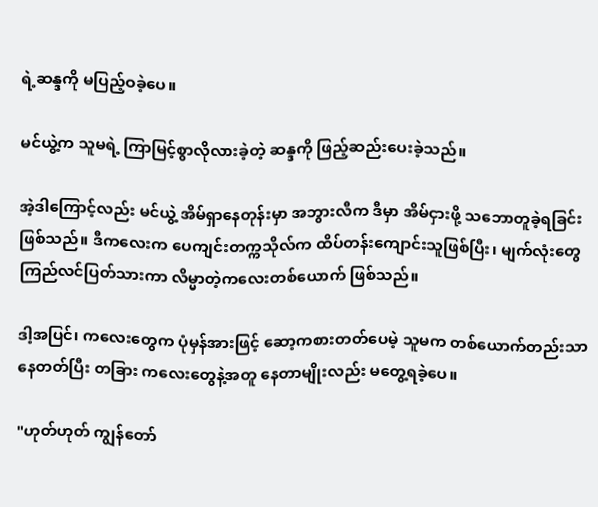ရဲ့ဆန္ဒကို မပြည့်ဝခဲ့ပေ။

မင်ယွဲ့က သူမရဲ့ ကြာမြင့်စွာလိုလားခဲ့တဲ့ ဆန္ဒကို ဖြည့်ဆည်းပေးခဲ့သည်။

အဲ့ဒါကြောင့်လည်း မင်ယွဲ့ အိမ်ရှာနေတုန်းမှာ အဘွားလီက ဒီမှာ အိမ်ငှားဖို့ သဘောတူခဲ့ရခြင်းဖြစ်သည်။ ဒီကလေးက ပေကျင်းတက္ကသိုလ်က ထိပ်တန်းကျောင်းသူဖြစ်ပြီး၊ မျက်လုံးတွေ ကြည်လင်ပြတ်သားကာ လိမ္မာတဲ့ကလေးတစ်ယောက် ဖြစ်သည်။

ဒါ့အပြင်၊ ကလေးတွေက ပုံမှန်အားဖြင့် ဆော့ကစားတတ်ပေမဲ့ သူမက တစ်ယောက်တည်းသာနေတတ်ပြီး တခြား ကလေးတွေနဲ့အတူ နေတာမျိုးလည်း မတွေ့ရခဲ့ပေ။

"ဟုတ်ဟုတ် ကျွန်တော်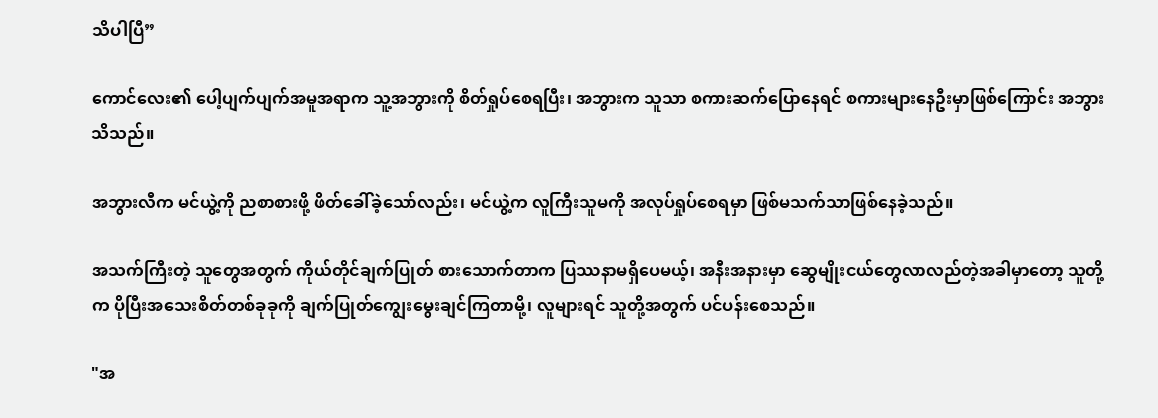သိပါပြီ”

ကောင်လေး၏ ပေါ့ပျက်ပျက်အမူအရာက သူ့အဘွားကို စိတ်ရှုပ်စေရပြီး၊ အဘွားက သူသာ စကားဆက်ပြောနေရင် စကားများနေဦးမှာဖြစ်ကြောင်း အဘွားသိသည်။

အဘွားလီက မင်ယွဲ့ကို ညစာစားဖို့ ဖိတ်ခေါ်ခဲ့သော်လည်း၊ မင်ယွဲ့က လူကြီးသူမကို အလုပ်ရှုပ်စေရမှာ ဖြစ်မသက်သာဖြစ်နေခဲ့သည်။

အသက်ကြီးတဲ့ သူတွေအတွက် ကိုယ်တိုင်ချက်ပြုတ် စားသောက်တာက ပြဿနာမရှိပေမယ့်၊ အနီးအနားမှာ ဆွေမျိုးငယ်တွေလာလည်တဲ့အခါမှာတော့ သူတို့က ပိုပြီးအသေးစိတ်တစ်ခုခုကို ချက်ပြုတ်ကျွေးမွေးချင်ကြတာမို့၊ လူများရင် သူတို့အတွက် ပင်ပန်းစေသည်။

"အ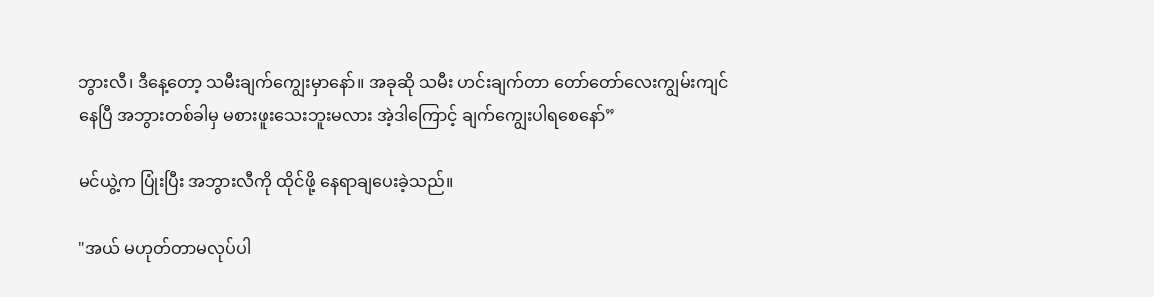ဘွားလီ၊ ဒီနေ့တော့ သမီးချက်ကျွေးမှာနော်။ အခုဆို သမီး ဟင်းချက်တာ တော်တော်လေးကျွမ်းကျင်နေပြီ အဘွားတစ်ခါမှ မစားဖူးသေးဘူးမလား အဲ့ဒါကြောင့် ချက်ကျွေးပါရစေနော်”

မင်ယွဲ့က ပြုံးပြီး အဘွားလီကို ထိုင်ဖို့ နေရာချပေးခဲ့သည်။

"အယ် မဟုတ်တာမလုပ်ပါ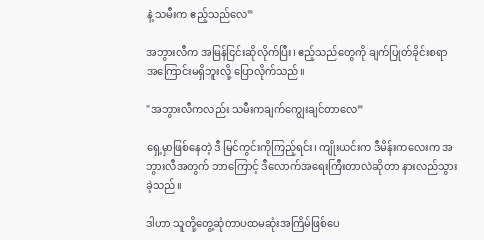နဲ့ သမီးက ဧည့်သည်လေ”

အဘွားလီက အမြန်ငြင်းဆိုလိုက်ပြီး၊ ဧည့်သည်တွေကို ချက်ပြုတ်ခိုင်းစရာ အကြောင်းမရှိဘူးလို့ ပြောလိုက်သည်။

"အဘွားလီကလည်း သမီးကချက်ကျွေးချင်တာလေ”

ရှေ့မှာဖြစ်နေတဲ့ ဒီ မြင်ကွင်းကိုကြည့်ရင်း၊ ကျိုးယင်းက ဒီမိန်းကလေးက အဘွားလီအတွက် ဘာကြောင့် ဒီလောက်အရေးကြီးတာလဲဆိုတာ နားလည်သွားခဲ့သည်။

ဒါဟာ သူတို့တွေ့ဆုံတာပထမဆုံးအကြိမ်ဖြစ်ပေ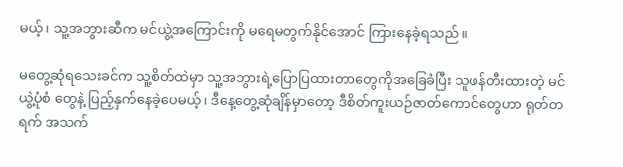မယ့်၊ သူ့အဘွားဆီက မင်ယွဲ့အကြောင်းကို မရေမတွက်နိုင်အောင် ကြားနေခဲ့ရသည်။

မတွေ့ဆုံရသေးခင်က သူ့စိတ်ထဲမှာ သူ့အဘွားရဲ့ပြောပြထားတာတွေကိုအခြေခံပြီး သူဖန်တီးထားတဲ့ မင်ယွဲ့ပုံစံ တွေနဲ့ ပြည့်နှက်နေခဲ့ပေမယ့်၊ ဒီနေ့တွေ့ဆုံချိန်မှာတော့ ဒီစိတ်ကူးယဉ်ဇာတ်ကောင်တွေဟာ ရုတ်တရက် အသက်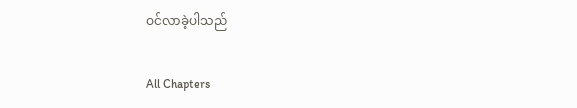ဝင်လာခဲ့ပါသည်

All Chapters